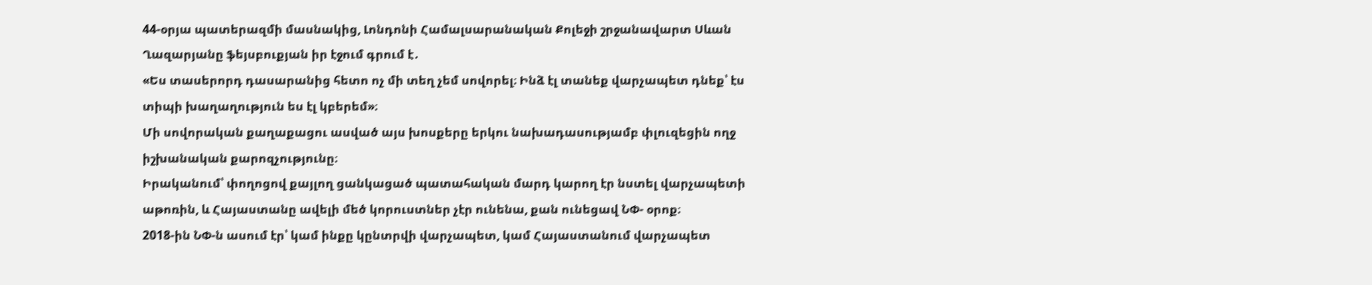44-օրյա պատերազմի մասնակից, Լոնդոնի Համալսարանական Քոլեջի շրջանավարտ Սևան Ղազարյանը ֆեյսբուքյան իր էջում գրում է․
«Ես տասերորդ դասարանից հետո ոչ մի տեղ չեմ սովորել։ Ինձ էլ տանեք վարչապետ դնեք՝ էս տիպի խաղաղություն ես էլ կբերեմ»։
Մի սովորական քաղաքացու ասված այս խոսքերը երկու նախադասությամբ փլուզեցին ողջ իշխանական քարոզչությունը։
Իրականում՝ փողոցով քայլող ցանկացած պատահական մարդ կարող էր նստել վարչապետի աթոռին, և Հայաստանը ավելի մեծ կորուստներ չէր ունենա, քան ունեցավ ՆՓ- օրոք։
2018-ին ՆՓ-ն ասում էր՝ կամ ինքը կընտրվի վարչապետ, կամ Հայաստանում վարչապետ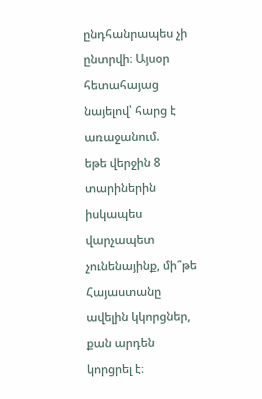ընդհանրապես չի ընտրվի։ Այսօր հետահայաց նայելով՝ հարց է առաջանում.
եթե վերջին 8 տարիներին իսկապես վարչապետ չունենայինք, մի՞թե Հայաստանը ավելին կկորցներ, քան արդեն կորցրել է։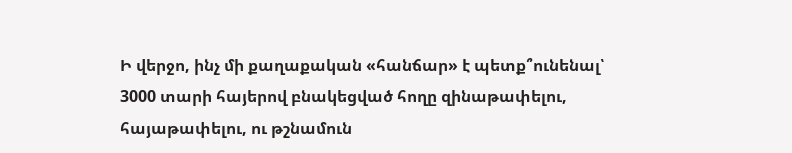Ի վերջո, ինչ մի քաղաքական «հանճար» է պետք՞ունենալ՝ 3000 տարի հայերով բնակեցված հողը զինաթափելու, հայաթափելու, ու թշնամուն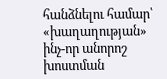հանձնելու համար՝ «խաղաղության» ինչ-որ անորոշ խոստման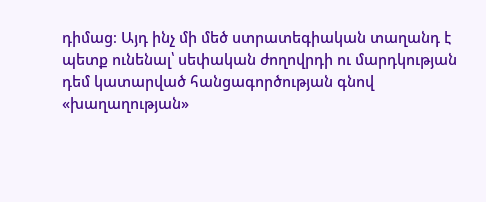դիմաց։ Այդ ինչ մի մեծ ստրատեգիական տաղանդ է պետք ունենալ՝ սեփական ժողովրդի ու մարդկության դեմ կատարված հանցագործության գնով «խաղաղության»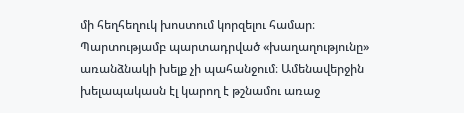մի հեղհեղուկ խոստում կորզելու համար։
Պարտությամբ պարտադրված «խաղաղությունը» առանձնակի խելք չի պահանջում։ Ամենավերջին խելապակասն էլ կարող է թշնամու առաջ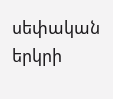սեփական երկրի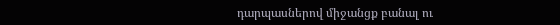դարպասներով միջանցք բանալ ու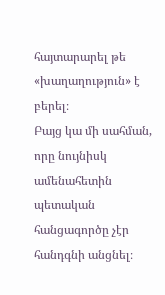հայտարարել թե «խաղաղություն» է բերել։
Բայց կա մի սահման, որը նույնիսկ ամենահետին պետական հանցագործը չէր հանդգնի անցնել։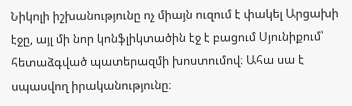Նիկոլի իշխանությունը ոչ միայն ուզում է փակել Արցախի էջը, այլ մի նոր կոնֆլիկտածին էջ է բացում Սյունիքում՝ հետաձգված պատերազմի խոստումով։ Ահա սա է սպասվող իրականությունը։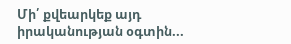Մի՛ քվեարկեք այդ իրականության օգտին...